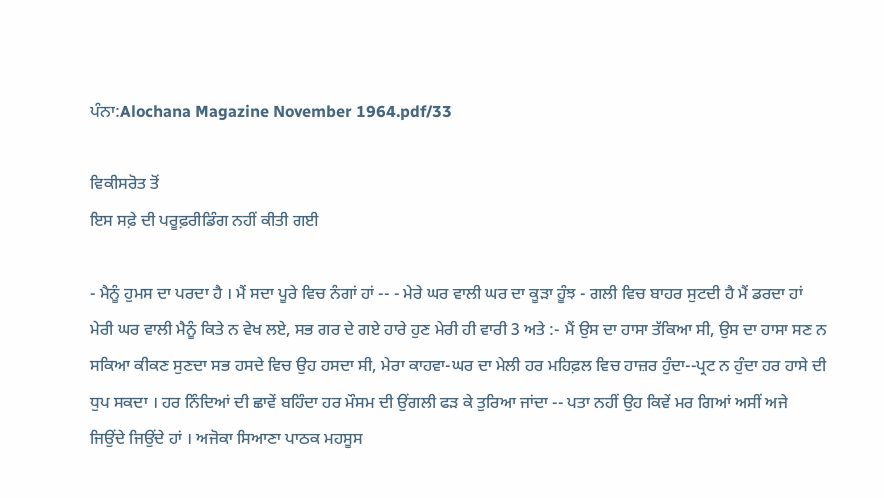ਪੰਨਾ:Alochana Magazine November 1964.pdf/33

ਵਿਕੀਸਰੋਤ ਤੋਂ
ਇਸ ਸਫ਼ੇ ਦੀ ਪਰੂਫ਼ਰੀਡਿੰਗ ਨਹੀਂ ਕੀਤੀ ਗਈ

- ਮੈਨੂੰ ਹੁਮਸ ਦਾ ਪਰਦਾ ਹੈ । ਮੈਂ ਸਦਾ ਪੂਰੇ ਵਿਚ ਨੰਗਾਂ ਹਾਂ -- - ਮੇਰੇ ਘਰ ਵਾਲੀ ਘਰ ਦਾ ਕੂੜਾ ਹੂੰਝ - ਗਲੀ ਵਿਚ ਬਾਹਰ ਸੁਟਦੀ ਹੈ ਮੈਂ ਡਰਦਾ ਹਾਂ ਮੇਰੀ ਘਰ ਵਾਲੀ ਮੈਨੂੰ ਕਿਤੇ ਨ ਵੇਖ ਲਏ, ਸਭ ਗਰ ਦੇ ਗਏ ਹਾਰੇ ਹੁਣ ਮੇਰੀ ਹੀ ਵਾਰੀ 3 ਅਤੇ :- ਮੈਂ ਉਸ ਦਾ ਹਾਸਾ ਤੱਕਿਆ ਸੀ, ਉਸ ਦਾ ਹਾਸਾ ਸਣ ਨ ਸਕਿਆ ਕੀਕਣ ਸੁਣਦਾ ਸਭ ਹਸਦੇ ਵਿਚ ਉਹ ਹਸਦਾ ਸੀ, ਮੇਰਾ ਕਾਹਵਾ-ਘਰ ਦਾ ਮੇਲੀ ਹਰ ਮਹਿਫ਼ਲ ਵਿਚ ਹਾਜ਼ਰ ਹੁੰਦਾ--ਪ੍ਰਟ ਨ ਹੁੰਦਾ ਹਰ ਹਾਸੇ ਦੀ ਧੁਪ ਸਕਦਾ । ਹਰ ਨਿੰਦਿਆਂ ਦੀ ਛਾਵੇਂ ਬਹਿੰਦਾ ਹਰ ਮੌਸਮ ਦੀ ਉਂਗਲੀ ਫੜ ਕੇ ਤੁਰਿਆ ਜਾਂਦਾ -- ਪਤਾ ਨਹੀਂ ਉਹ ਕਿਵੇਂ ਮਰ ਗਿਆਂ ਅਸੀਂ ਅਜੇ ਜਿਉਂਦੇ ਜਿਉਂਦੇ ਹਾਂ । ਅਜੋਕਾ ਸਿਆਣਾ ਪਾਠਕ ਮਹਸੂਸ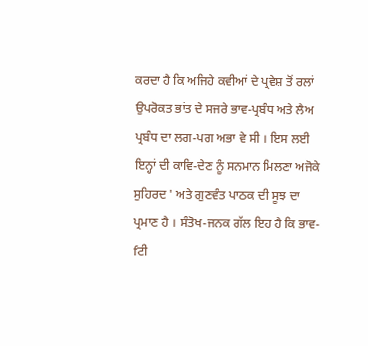ਕਰਦਾ ਹੈ ਕਿ ਅਜਿਹੇ ਕਵੀਆਂ ਦੇ ਪ੍ਰਵੇਸ਼ ਤੋਂ ਰਲਾਂ ਉਪਰੋਕਤ ਭਾਂਤ ਦੇ ਸਜਰੇ ਭਾਵ-ਪ੍ਰਬੰਧ ਅਤੇ ਲੈਅ ਪ੍ਰਬੰਧ ਦਾ ਲਗ-ਪਗ ਅਭਾ ਵੇ ਸੀ । ਇਸ ਲਈ ਇਨ੍ਹਾਂ ਦੀ ਕਾਵਿ-ਦੇਣ ਨੂੰ ਸਨਮਾਨ ਮਿਲਣਾ ਅਜੋਕੇ ਸੁਹਿਰਦ ' ਅਤੇ ਗੁਣਵੰਤ ਪਾਠਕ ਦੀ ਸੂਝ ਦਾ ਪ੍ਰਮਾਣ ਹੈ । ਸੰਤੋਖ-ਜਨਕ ਗੱਲ ਇਹ ਹੈ ਕਿ ਭਾਵ- fਟੀ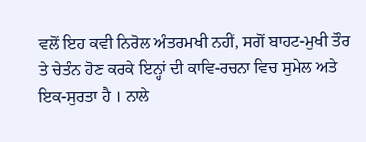ਵਲੋਂ ਇਹ ਕਵੀ ਨਿਰੋਲ ਅੰਤਰਮਖੀ ਨਹੀਂ, ਸਗੋਂ ਬਾਹਟ-ਮੁਖੀ ਤੌਰ ਤੇ ਚੇਤੰਨ ਹੋਣ ਕਰਕੇ ਇਨ੍ਹਾਂ ਦੀ ਕਾਵਿ-ਰਚਨਾ ਵਿਚ ਸੁਮੇਲ ਅਤੇ ਇਕ-ਸੁਰਤਾ ਹੈ । ਨਾਲੇ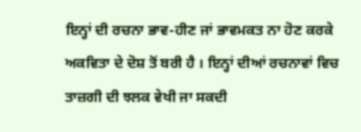ਇਨ੍ਹਾਂ ਦੀ ਰਚਨਾ ਭਾਵ-ਹੀਣ ਜਾਂ ਭਾਵਮਕਤ ਨਾ ਹੋਣ ਕਰਕੇ ਅਕਵਿਤਾ ਦੇ ਦੋਸ਼ ਤੋਂ ਬਰੀ ਹੈ । ਇਨ੍ਹਾਂ ਦੀਆਂ ਰਚਨਾਵਾਂ ਵਿਚ ਤਾਜ਼ਗੀ ਦੀ ਝਲਕ ਵੇਖੀ ਜਾ ਸਕਦੀ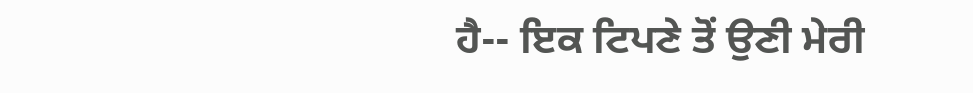ਹੈ-- ਇਕ ਟਿਪਣੇ ਤੋਂ ਉਣੀ ਮੇਰੀ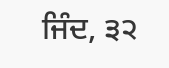ਜਿੰਦ, ੩੨